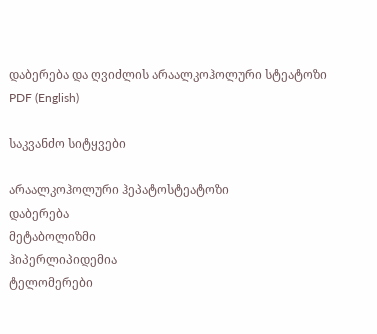დაბერება და ღვიძლის არაალკოჰოლური სტეატოზი
PDF (English)

საკვანძო სიტყვები

არაალკოჰოლური ჰეპატოსტეატოზი
დაბერება
მეტაბოლიზმი
ჰიპერლიპიდემია
ტელომერები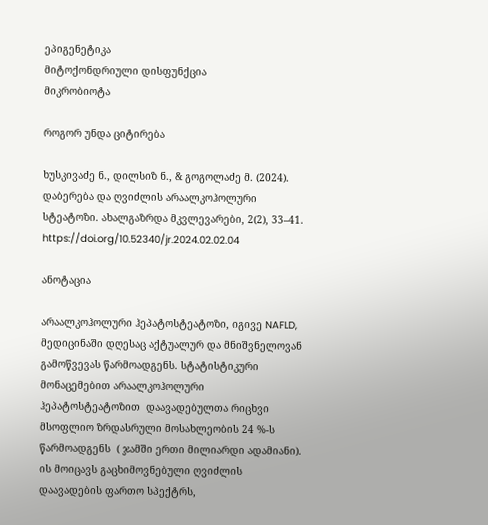ეპიგენეტიკა
მიტოქონდრიული დისფუნქცია
მიკრობიოტა

როგორ უნდა ციტირება

ხუსკივაძე ნ., დილსიზ ნ., & გოგოლაძე მ. (2024). დაბერება და ღვიძლის არაალკოჰოლური სტეატოზი. ახალგაზრდა მკვლევარები, 2(2), 33–41. https://doi.org/10.52340/jr.2024.02.02.04

ანოტაცია

არაალკოჰოლური ჰეპატოსტეატოზი, იგივე NAFLD, მედიცინაში დღესაც აქტუალურ და მნიშვნელოვან გამოწვევას წარმოადგენს. სტატისტიკური მონაცემებით არაალკოჰოლური ჰეპატოსტეატოზით  დაავადებულთა რიცხვი მსოფლიო ზრდასრული მოსახლეობის 24 %-ს წარმოადგენს  ( ჯამში ერთი მილიარდი ადამიანი). ის მოიცავს გაცხიმოვნებული ღვიძლის დაავადების ფართო სპექტრს,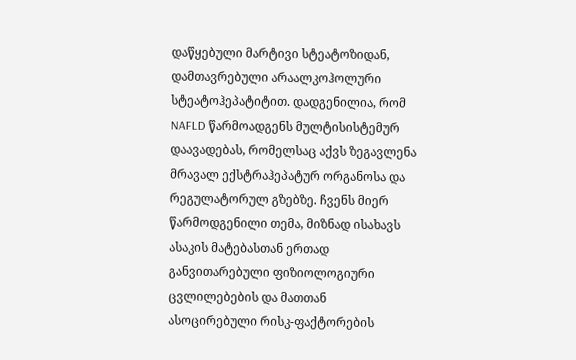დაწყებული მარტივი სტეატოზიდან, დამთავრებული არაალკოჰოლური სტეატოჰეპატიტით. დადგენილია, რომ NAFLD წარმოადგენს მულტისისტემურ დაავადებას, რომელსაც აქვს ზეგავლენა მრავალ ექსტრაჰეპატურ ორგანოსა და რეგულატორულ გზებზე. ჩვენს მიერ წარმოდგენილი თემა, მიზნად ისახავს ასაკის მატებასთან ერთად განვითარებული ფიზიოლოგიური ცვლილებების და მათთან ასოცირებული რისკ-ფაქტორების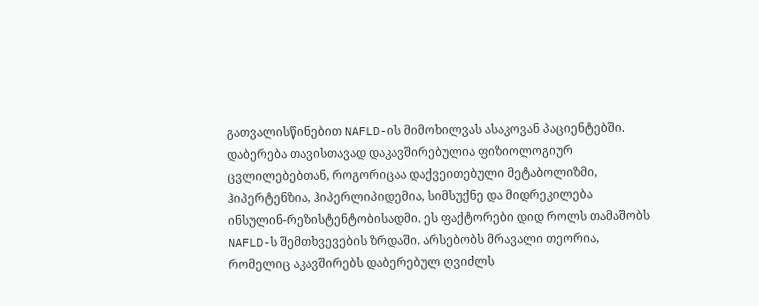გათვალისწინებით NAFLD-ის მიმოხილვას ასაკოვან პაციენტებში. დაბერება თავისთავად დაკავშირებულია ფიზიოლოგიურ ცვლილებებთან, როგორიცაა დაქვეითებული მეტაბოლიზმი, ჰიპერტენზია, ჰიპერლიპიდემია, სიმსუქნე და მიდრეკილება ინსულინ-რეზისტენტობისადმი. ეს ფაქტორები დიდ როლს თამაშობს NAFLD-ს შემთხვევების ზრდაში. არსებობს მრავალი თეორია, რომელიც აკავშირებს დაბერებულ ღვიძლს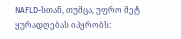NAFLD-სთან, თუმცა, უფრო მეტ ყურადღებას იპყრობს: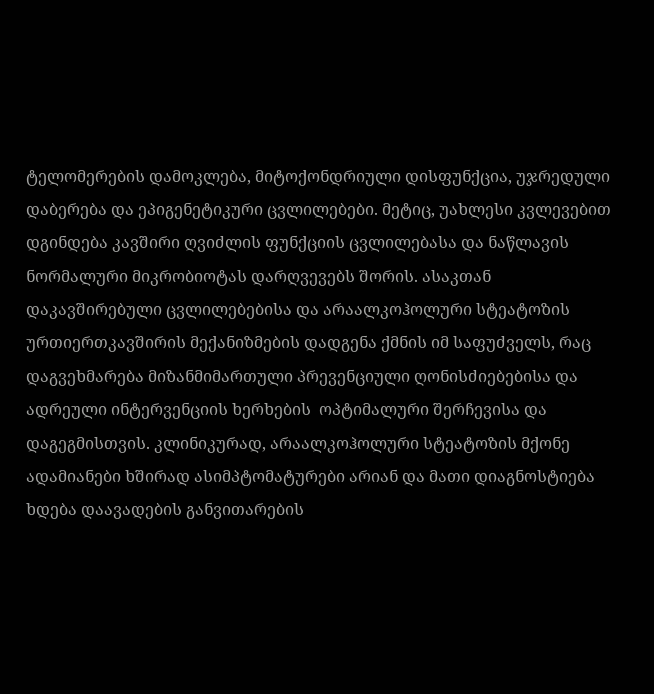ტელომერების დამოკლება, მიტოქონდრიული დისფუნქცია, უჯრედული დაბერება და ეპიგენეტიკური ცვლილებები. მეტიც, უახლესი კვლევებით დგინდება კავშირი ღვიძლის ფუნქციის ცვლილებასა და ნაწლავის ნორმალური მიკრობიოტას დარღვევებს შორის. ასაკთან დაკავშირებული ცვლილებებისა და არაალკოჰოლური სტეატოზის ურთიერთკავშირის მექანიზმების დადგენა ქმნის იმ საფუძველს, რაც დაგვეხმარება მიზანმიმართული პრევენციული ღონისძიებებისა და ადრეული ინტერვენციის ხერხების  ოპტიმალური შერჩევისა და დაგეგმისთვის. კლინიკურად, არაალკოჰოლური სტეატოზის მქონე ადამიანები ხშირად ასიმპტომატურები არიან და მათი დიაგნოსტიება ხდება დაავადების განვითარების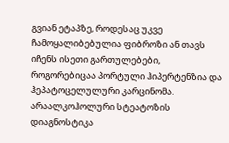გვიან ეტაპზე, როდესაც უკვე ჩამოყალიბებულია ფიბროზი ან თავს იჩენს ისეთი გართულებები, როგორებიცაა პორტული ჰიპერტენზია და ჰეპატოცელულური კარცინომა. არაალკოჰოლური სტეატოზის დიაგნოსტიკა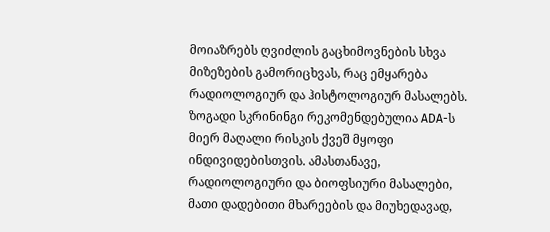მოიაზრებს ღვიძლის გაცხიმოვნების სხვა მიზეზების გამორიცხვას, რაც ემყარება რადიოლოგიურ და ჰისტოლოგიურ მასალებს. ზოგადი სკრინინგი რეკომენდებულია ADA-ს მიერ მაღალი რისკის ქვეშ მყოფი ინდივიდებისთვის. ამასთანავე, რადიოლოგიური და ბიოფსიური მასალები, მათი დადებითი მხარეების და მიუხედავად,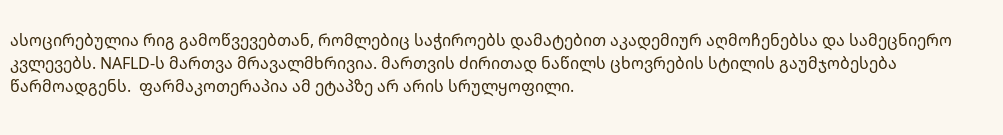ასოცირებულია რიგ გამოწვევებთან, რომლებიც საჭიროებს დამატებით აკადემიურ აღმოჩენებსა და სამეცნიერო კვლევებს. NAFLD-ს მართვა მრავალმხრივია. მართვის ძირითად ნაწილს ცხოვრების სტილის გაუმჯობესება წარმოადგენს.  ფარმაკოთერაპია ამ ეტაპზე არ არის სრულყოფილი.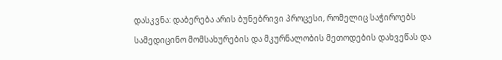დასკვნა: დაბერება არის ბუნებრივი პროცესი, რომელიც საჭიროებს სამედიცინო მომსახურების და მკურნალობის მეთოდების დახვეწას და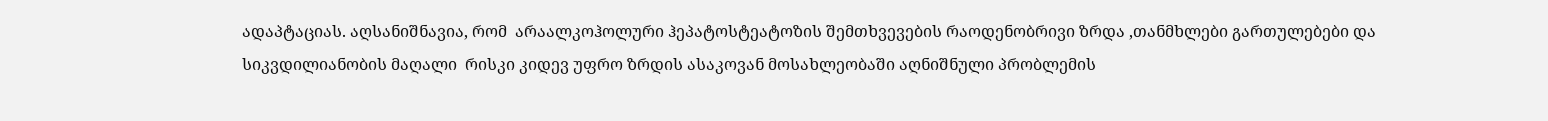ადაპტაციას. აღსანიშნავია, რომ  არაალკოჰოლური ჰეპატოსტეატოზის შემთხვევების რაოდენობრივი ზრდა ,თანმხლები გართულებები და სიკვდილიანობის მაღალი  რისკი კიდევ უფრო ზრდის ასაკოვან მოსახლეობაში აღნიშნული პრობლემის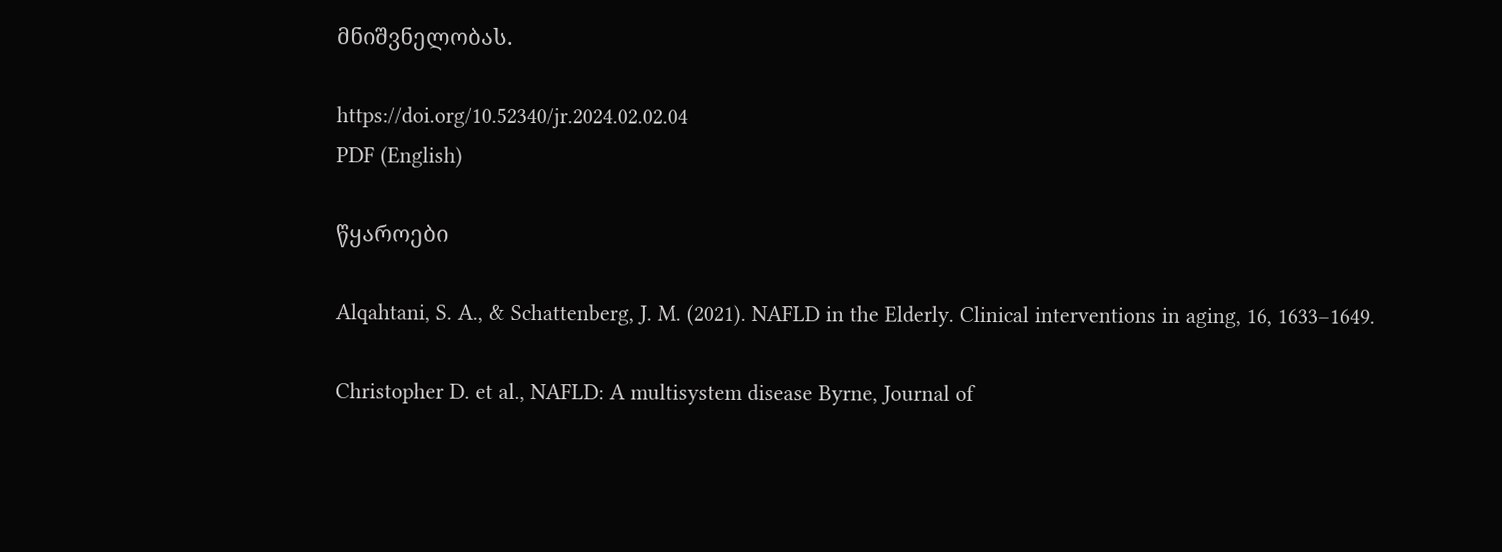მნიშვნელობას.

https://doi.org/10.52340/jr.2024.02.02.04
PDF (English)

წყაროები

Alqahtani, S. A., & Schattenberg, J. M. (2021). NAFLD in the Elderly. Clinical interventions in aging, 16, 1633–1649.

Christopher D. et al., NAFLD: A multisystem disease Byrne, Journal of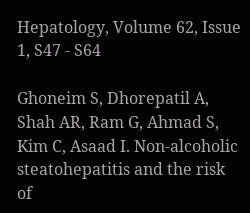Hepatology, Volume 62, Issue 1, S47 - S64

Ghoneim S, Dhorepatil A, Shah AR, Ram G, Ahmad S, Kim C, Asaad I. Non-alcoholic steatohepatitis and the risk of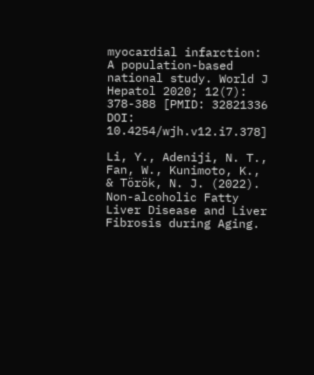myocardial infarction: A population-based national study. World J Hepatol 2020; 12(7): 378-388 [PMID: 32821336 DOI: 10.4254/wjh.v12.i7.378]

Li, Y., Adeniji, N. T., Fan, W., Kunimoto, K., & Török, N. J. (2022). Non-alcoholic Fatty Liver Disease and Liver Fibrosis during Aging.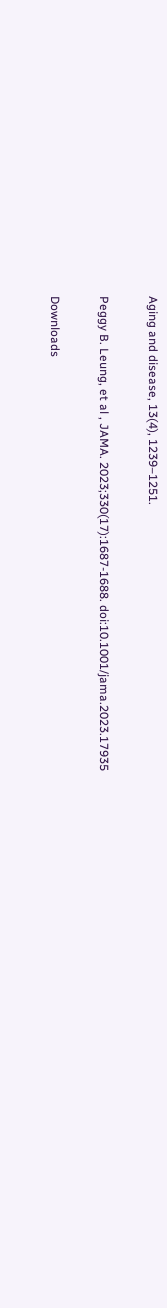Aging and disease, 13(4), 1239–1251.

Peggy B. Leung, et al , JAMA. 2023;330(17):1687-1688. doi:10.1001/jama.2023.17935

Downloads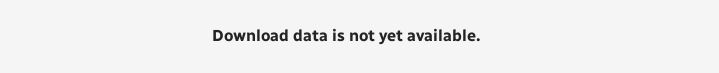Download data is not yet available.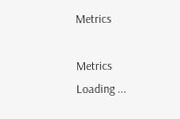Metrics

Metrics Loading ...